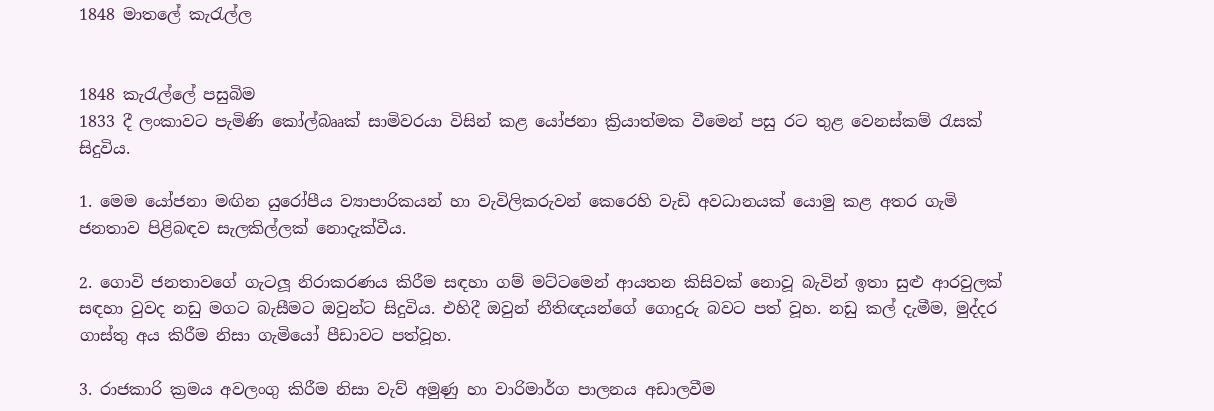1848 මාතලේ කැරැල්ල


1848 කැරැල්ලේ පසුබිම
1833 දී ලංකාවට පැමිණි කෝල්බෲක් සාමිවරයා විසින් කළ යෝජනා ක්‍රියාත්මක වීමෙන් පසු රට තුළ වෙනස්කම් රැසක් සිදුවිය.

1. මෙම යෝජනා මඟින යුරෝපීය ව්‍යාපාරිකයන් හා වැවිලිකරුවන් කෙරෙහි වැඩි අවධානයක් යොමු කළ අතර ගැමි ජනතාව පිළිබඳව සැලකිල්ලක් නොදැක්වීය.

2. ගොවි ජනතාවගේ ගැටලූ නිරාකරණය කිරීම සඳහා ගම් මට්ටමෙන් ආයතන කිසිවක් නොවූ බැවින් ඉතා සුළු ආරවුලක් සඳහා වුවද නඩු මගට බැසීමට ඔවුන්ට සිදුවිය. එහිදී ඔවුන් නීතිඥයන්ගේ ගොදුරු බවට පත් වූහ. නඩු කල් දැමීම, මුද්දර ගාස්තු අය කිරීම නිසා ගැමියෝ පීඩාවට පත්වූහ.

3. රාජකාරි ක්‍රමය අවලංගු කිරීම නිසා වැව් අමුණු හා වාරිමාර්ග පාලනය අඩාලවීම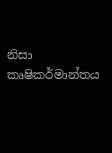නිසා කෘෂිකර්මාන්තය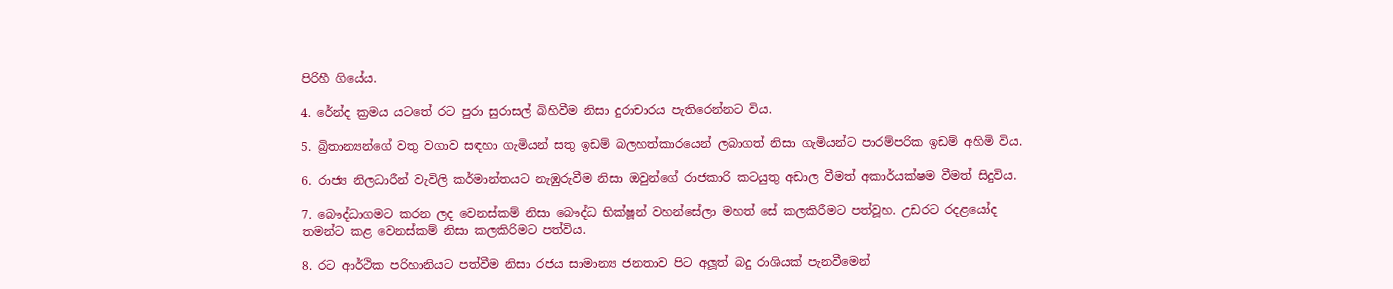පිරිහී ගියේය.

4. රේන්ද ක්‍රමය යටතේ රට පුරා සුරාසල් බිහිවීම නිසා දුරාචාරය පැතිරෙන්නට විය.

5. බ්‍රිතාන්‍යන්ගේ වතු වගාව සඳහා ගැමියන් සතු ඉඩම් බලහත්කාරයෙන් ලබාගත් නිසා ගැමියන්ට පාරම්පරික ඉඩම් අහිමි විය.

6. රාජ්‍ය නිලධාරීන් වැවිලි කර්මාන්තයට නැඹුරුවීම නිසා ඔවුන්ගේ රාජකාරි කටයුතු අඩාල වීමත් අකාර්යක්ෂම වීමත් සිදුවිය.

7. බෞද්ධාගමට කරන ලද වෙනස්කම් නිසා බෞද්ධ භික්ෂූන් වහන්සේලා මහත් සේ කලකිරීමට පත්වූහ. උඩරට රදළයෝද තමන්ට කළ වෙනස්කම් නිසා කලකිරිමට පත්විය.

8. රට ආර්ථික පරිහානියට පත්වීම නිසා රජය සාමාන්‍ය ජනතාව පිට අලූත් බදු රාශියක් පැනවීමෙන්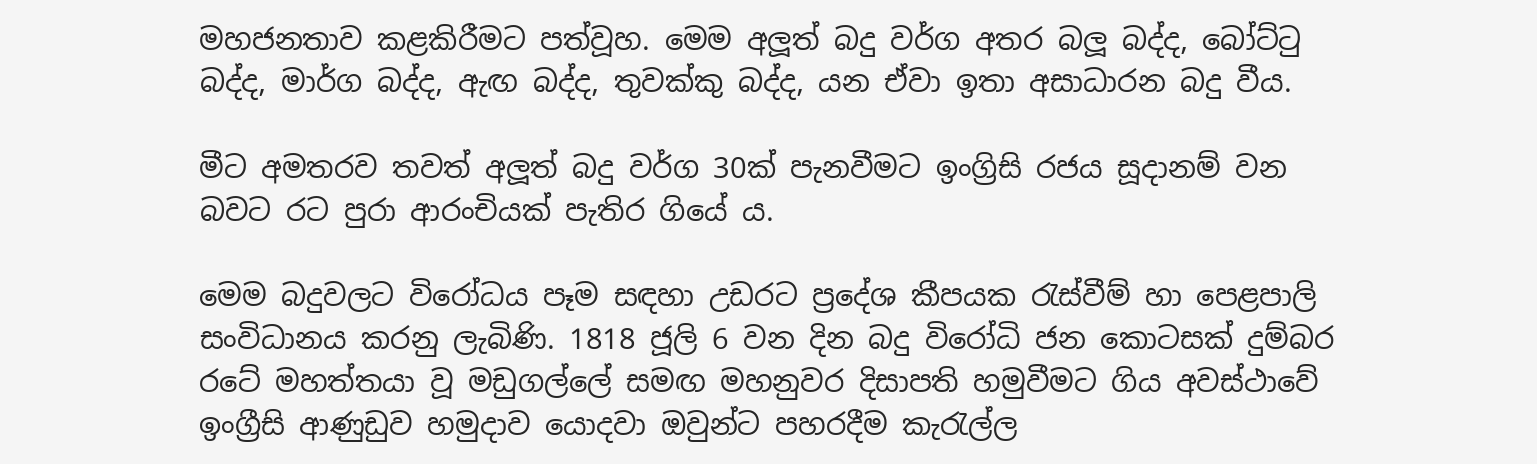මහජනතාව කළකිරීමට පත්වූහ. මෙම අලූත් බදු වර්ග අතර බලූ බද්ද, බෝට්ටු බද්ද, මාර්ග බද්ද, ඇඟ බද්ද, තුවක්කු බද්ද, යන ඒවා ඉතා අසාධාරන බදු වීය.

මීට අමතරව තවත් අලූත් බදු වර්ග 30ක් පැනවීමට ඉංග්‍රිසි රජය සූදානම් වන බවට රට පුරා ආරංචියක් පැතිර ගියේ ය.

මෙම බදුවලට විරෝධය පෑම සඳහා උඩරට ප්‍රදේශ කීපයක රැස්වීම් හා පෙළපාලි සංවිධානය කරනු ලැබිණි. 1818 ජූලි 6 වන දින බදු විරෝධි ජන කොටසක් දුම්බර රටේ මහත්තයා වූ මඩුගල්ලේ සමඟ මහනුවර දිසාපති හමුවීමට ගිය අවස්ථාවේ ඉංග්‍රීසි ආණුඩුව හමුදාව යොදවා ඔවුන්ට පහරදීම කැරැල්ල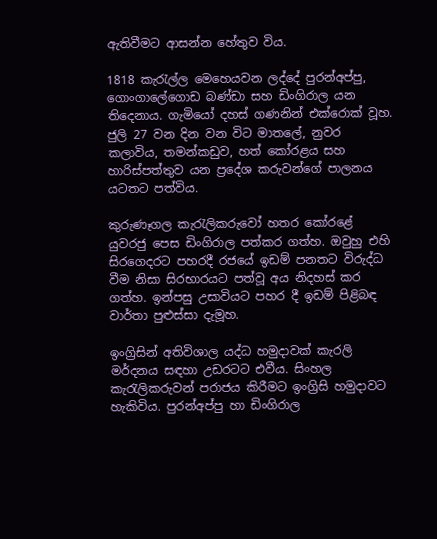ඇතිවීමට ආසන්න හේතුව විය.

1818 කැරැල්ල මෙහෙයවන ලද්දේ පුරන්අප්පු, ගොංගාලේගොඩ බණ්ඩා සහ ඩිංගිරාල යන තිදෙනාය. ගැමියෝ දහස් ගණනින් එක්රොක් වූහ. ජුලි 27 වන දින වන විට මාතලේ, නුවර කලාවිය, තමන්කඩුව, හත් කෝරළය සහ හාරිස්පත්තුව යන ප්‍රදේශ කරුවන්ගේ පාලනය යටතට පත්විය.

කුරුණෑගල කැරැලිකරුවෝ හතර කෝරළේ යුවරජු පෙස ඩිංගිරාල පත්කර ගත්හ. ඔවුහු එහි සිරගෙදරට පහරදී රජයේ ඉඩම් පනතට විරුද්ධ වීම නිසා සිරභාරයට පත්වූ අය නිදහස් කර ගත්හ. ඉන්පසු උසාවියට පහර දී ඉඩම් පිළිබඳ වාර්තා පුළුස්සා දැමූහ.

ඉංග්‍රිසින් අතිවිශාල යද්ධ හමුදාවක් කැරලි මර්දනය සඳහා උඩරටට එවීය. සිංහල කැරැලිකරුවන් පරාජය කිරීමට ඉංග්‍රිසි හමුදාවට හැකිවිය. පුරන්අප්පු හා ඩිංගිරාල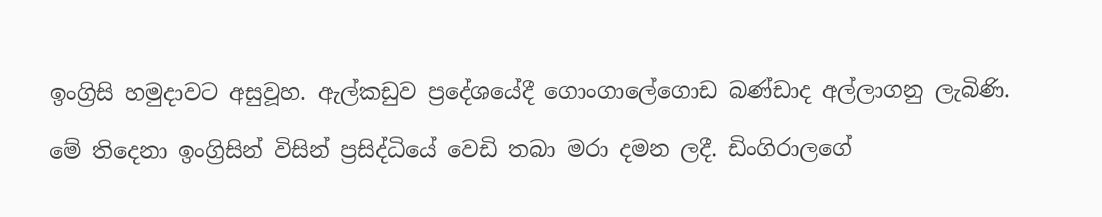ඉංග්‍රිසි හමුදාවට අසුවූහ. ඇල්කඩුව ප්‍රදේශයේදී ගොංගාලේගොඩ බණ්ඩාද අල්ලාගනු ලැබිණි.

මේ තිදෙනා ඉංග්‍රිසින් විසින් ප්‍රසිද්ධියේ වෙඩි තබා මරා දමන ලදී. ඩිංගිරාලගේ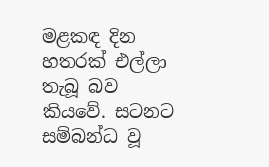මළකඳ දින හතරක් එල්ලා තැබූ බව කියවේ. සටනට සම්බන්ධ වූ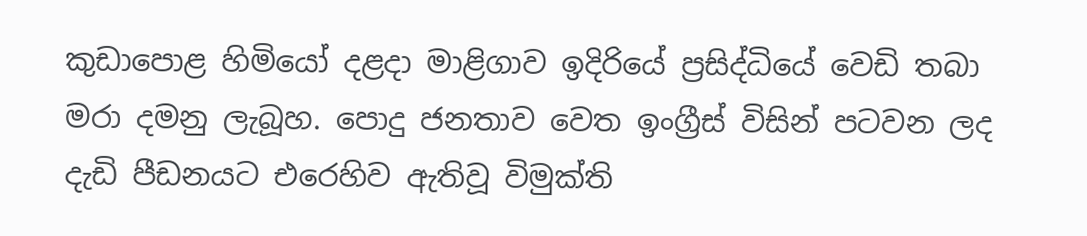කුඩාපොළ හිමියෝ දළදා මාළිගාව ඉදිරියේ ප්‍රසිද්ධියේ වෙඩි තබා මරා දමනු ලැබූහ. පොදු ජනතාව වෙත ඉංග්‍රීස් විසින් පටවන ලද දැඩි පීඩනයට එරෙහිව ඇතිවූ විමුක්ති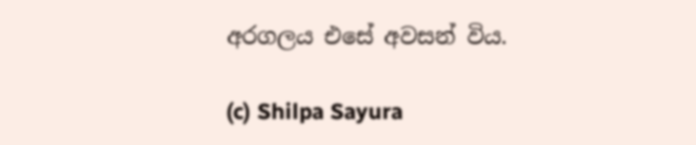අරගලය එසේ අවසන් විය.

(c) Shilpa Sayura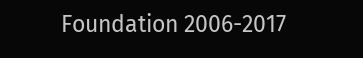Foundation 2006-2017